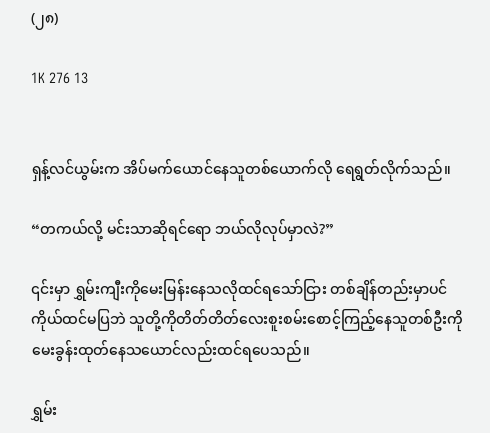(၂၈)

1K 276 13


ရှန့်လင်ယွမ်းက အိပ်မက်ယောင်နေသူတစ်ယောက်လို ရေရွတ်လိုက်သည်။

“တကယ်လို့ မင်းသာဆိုရင်ရော ဘယ်လိုလုပ်မှာလဲ?”

၎င်းမှာ ရွှမ်းကျီးကိုမေးမြန်းနေသလိုထင်ရသော်ငြား တစ်ချိန်တည်းမှာပင် ကိုယ်ထင်မပြဘဲ သူတို့ကိုတိတ်တိတ်လေးစူးစမ်းစောင့်ကြည့်နေသူတစ်ဦးကိုမေးခွန်းထုတ်နေသယောင်လည်းထင်ရပေသည်။

ရွှမ်း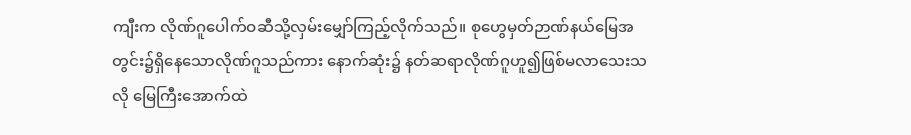ကျီးက လိုဏ်ဂူပေါက်ဝဆီသို့လှမ်းမျှော်ကြည့်လိုက်သည်။ စုဟွေမှတ်ဉာဏ်နယ်မြေအတွင်း၌ရှိနေသောလိုဏ်ဂူသည်ကား နောက်ဆုံး၌ နတ်ဆရာလိုဏ်ဂူဟူ၍ဖြစ်မလာသေးသလို မြေကြီးအောက်ထဲ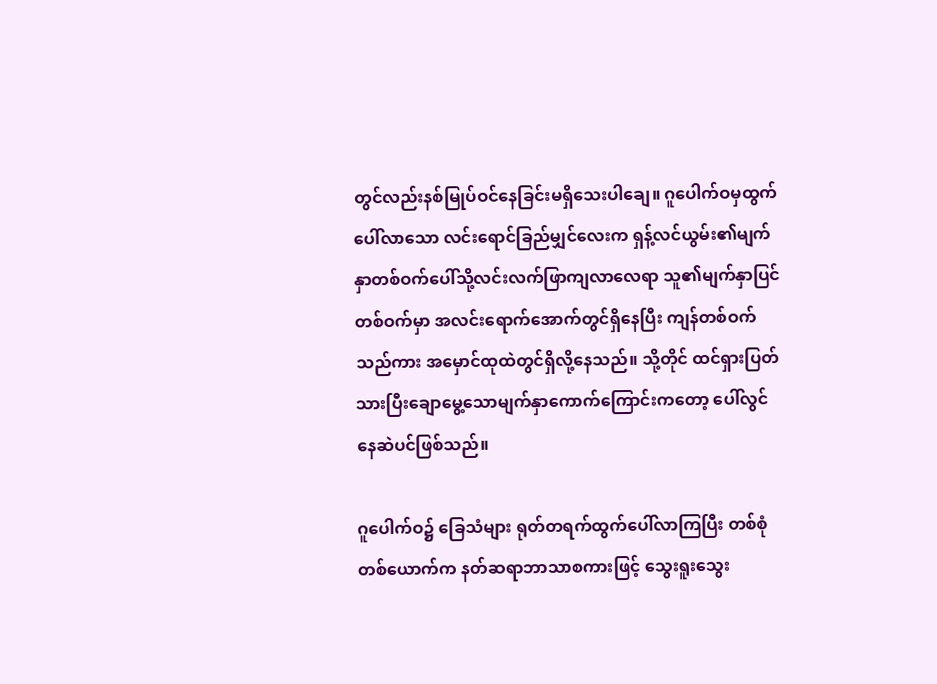တွင်လည်းနစ်မြုပ်ဝင်နေခြင်းမရှိသေးပါ‌ချေ။ ဂူပေါက်ဝမှထွက်ပေါ်လာသော လင်းရောင်ခြည်မျှင်လေးက ရှန့်လင်ယွမ်း၏မျက်နှာတစ်ဝက်ပေါ်သို့လင်းလက်ဖြာကျလာလေရာ သူ၏မျက်နှာပြင်တစ်ဝက်မှာ အလင်းရောက်အောက်တွင်ရှိနေပြီး ကျန်တစ်ဝက်သည်ကား အမှောင်ထုထဲတွင်ရှိလို့နေသည်။ သို့တိုင် ထင်ရှားပြတ်သားပြီးချောမွေ့သောမျက်နှာကောက်ကြောင်းကတော့ ပေါ်လွင်နေဆဲပင်ဖြစ်သည်။

ဂူပေါက်ဝ၌ ခြေသံများ ရုတ်တရက်ထွက်ပေါ်လာကြပြီး တစ်စုံတစ်ယောက်က နတ်ဆရာဘာသာစကားဖြင့် သွေးရူးသွေး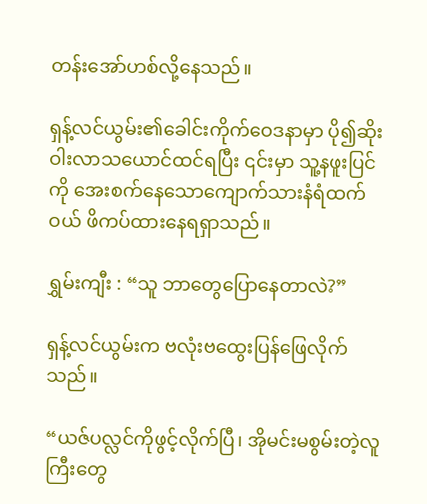တန်းအော်ဟစ်လို့နေသည်။

ရှန့်လင်ယွမ်း၏ခေါင်းကိုက်ဝေဒနာမှာ ပို၍ဆိုးဝါးလာသယောင်ထင်ရပြီး ၎င်းမှာ သူ့နဖူးပြင်ကို အေးစက်နေသောကျောက်သားနံရံထက်ဝယ် ဖိကပ်ထားနေရရှာသည်။

ရွှမ်းကျီး : “သူ ဘာတွေပြောနေတာလဲ?”

ရှန့်လင်ယွမ်းက ဗလုံးဗထွေးပြန်ဖြေလိုက်သည်။

“ယဇ်ပလ္လင်ကိုဖွင့်လိုက်ပြီ၊ အိုမင်းမစွမ်းတဲ့လူကြီးတွေ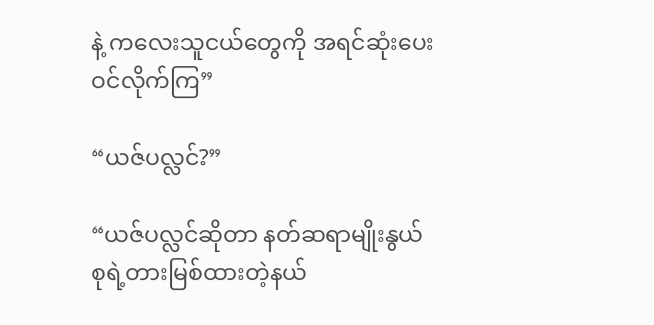နဲ့ ကလေးသူငယ်တွေကို အရင်ဆုံးပေးဝင်လိုက်ကြ”

“ယဇ်ပလ္လင်?”

“ယဇ်ပလ္လင်ဆိုတာ နတ်ဆရာမျိုးနွယ်စုရဲ့တားမြစ်ထားတဲ့နယ်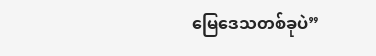မြေဒေသတစ်ခုပဲ”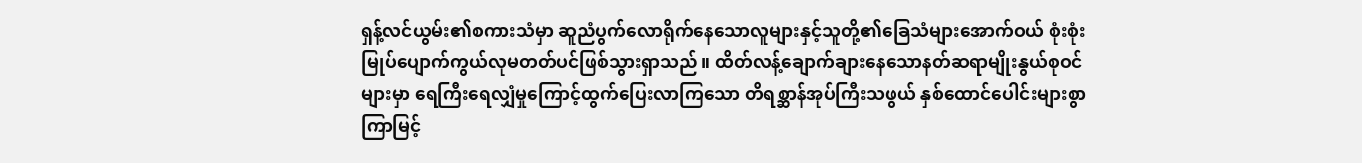ရှန့်လင်ယွမ်း၏စကားသံမှာ ဆူညံပွက်လောရိုက်နေသောလူများနှင့်သူတို့၏ခြေသံများအောက်ဝယ် စုံးစုံးမြုပ်ပျောက်ကွယ်လုမတတ်ပင်ဖြစ်သွားရှာသည်။ ထိတ်လန့်ချောက်ချားနေသောနတ်ဆရာမျိုးနွယ်စုဝင်များမှာ ရေကြီးရေလျှံမှုကြောင့်ထွက်ပြေးလာကြသော တိရစ္ဆာန်အုပ်ကြီးသဖွယ် နှစ်ထောင်ပေါင်းများစွာကြာမြင့်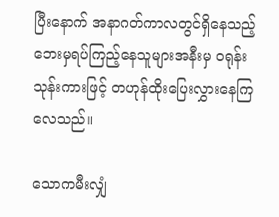ပြီးနောက် အနာဂတ်ကာလတွင်ရှိနေသည့် ဘေးမှရပ်ကြည့်နေသူများအနီးမှ ဝရုန်းသုန်းကားဖြင့် တဟုန်ထိုးပြေးလွှားနေကြလေသည်။

သောကမီးလျှံ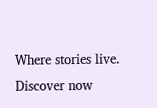Where stories live. Discover now